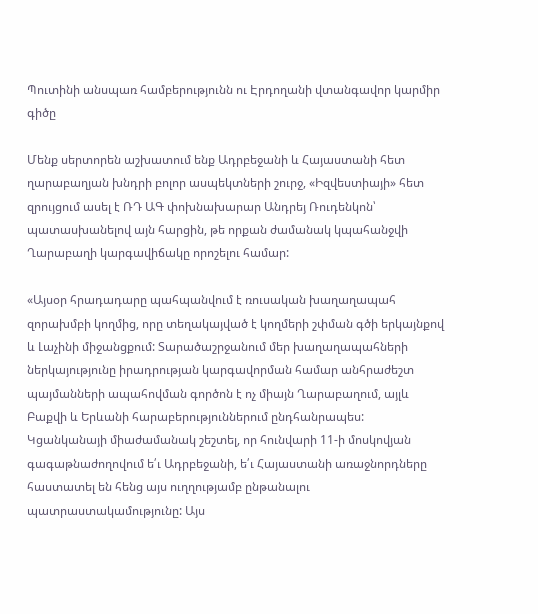Պուտինի անսպառ համբերությունն ու Էրդողանի վտանգավոր կարմիր գիծը

Մենք սերտորեն աշխատում ենք Ադրբեջանի և Հայաստանի հետ ղարաբաղյան խնդրի բոլոր ասպեկտների շուրջ, «Իզվեստիայի» հետ զրույցում ասել է ՌԴ ԱԳ փոխնախարար Անդրեյ Ռուդենկոն՝ պատասխանելով այն հարցին, թե որքան ժամանակ կպահանջվի Ղարաբաղի կարգավիճակը որոշելու համար:

«Այսօր հրադադարը պահպանվում է ռուսական խաղաղապահ զորախմբի կողմից, որը տեղակայված է կողմերի շփման գծի երկայնքով և Լաչինի միջանցքում: Տարածաշրջանում մեր խաղաղապահների ներկայությունը իրադրության կարգավորման համար անհրաժեշտ պայմանների ապահովման գործոն է ոչ միայն Ղարաբաղում, այլև Բաքվի և Երևանի հարաբերություններում ընդհանրապես: Կցանկանայի միաժամանակ շեշտել, որ հունվարի 11-ի մոսկովյան գագաթնաժողովում ե՛ւ Ադրբեջանի, ե՛ւ Հայաստանի առաջնորդները հաստատել են հենց այս ուղղությամբ ընթանալու պատրաստակամությունը: Այս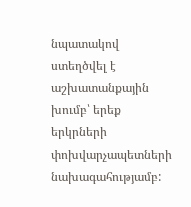նպատակով ստեղծվել է աշխատանքային խումբ՝ երեք երկրների փոխվարչապետների նախագահությամբ: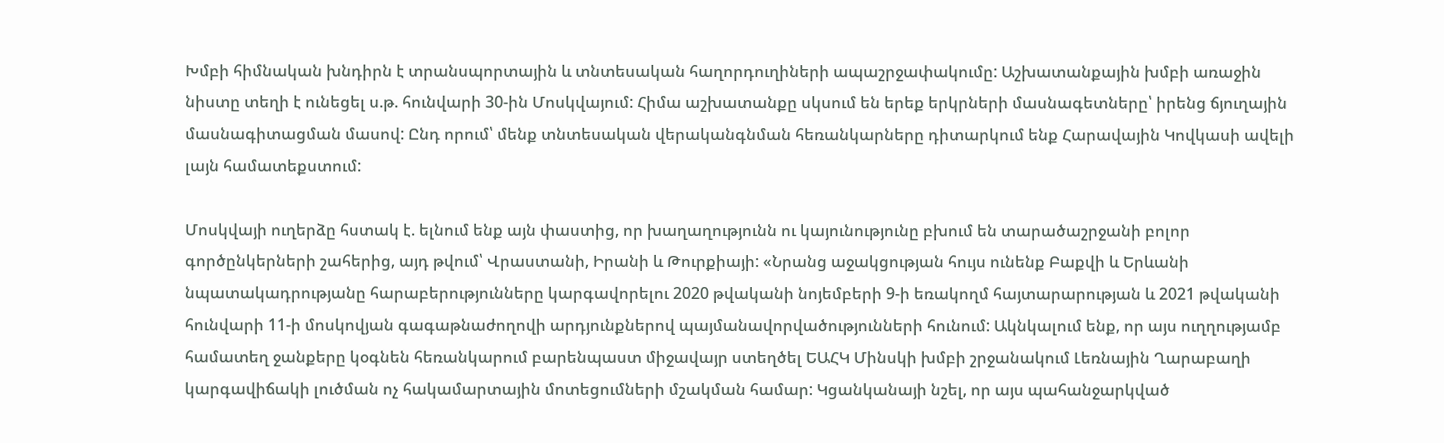Խմբի հիմնական խնդիրն է տրանսպորտային և տնտեսական հաղորդուղիների ապաշրջափակումը: Աշխատանքային խմբի առաջին նիստը տեղի է ունեցել ս.թ. հունվարի 30-ին Մոսկվայում: Հիմա աշխատանքը սկսում են երեք երկրների մասնագետները՝ իրենց ճյուղային մասնագիտացման մասով: Ընդ որում՝ մենք տնտեսական վերականգնման հեռանկարները դիտարկում ենք Հարավային Կովկասի ավելի լայն համատեքստում:

Մոսկվայի ուղերձը հստակ է. ելնում ենք այն փաստից, որ խաղաղությունն ու կայունությունը բխում են տարածաշրջանի բոլոր գործընկերների շահերից, այդ թվում՝ Վրաստանի, Իրանի և Թուրքիայի: «Նրանց աջակցության հույս ունենք Բաքվի և Երևանի նպատակադրությանը հարաբերությունները կարգավորելու 2020 թվականի նոյեմբերի 9-ի եռակողմ հայտարարության և 2021 թվականի հունվարի 11-ի մոսկովյան գագաթնաժողովի արդյունքներով պայմանավորվածությունների հունում: Ակնկալում ենք, որ այս ուղղությամբ համատեղ ջանքերը կօգնեն հեռանկարում բարենպաստ միջավայր ստեղծել ԵԱՀԿ Մինսկի խմբի շրջանակում Լեռնային Ղարաբաղի կարգավիճակի լուծման ոչ հակամարտային մոտեցումների մշակման համար: Կցանկանայի նշել, որ այս պահանջարկված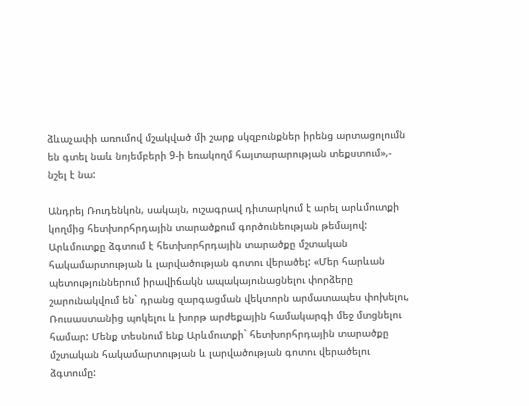ձևաչափի առումով մշակված մի շարք սկզբունքներ իրենց արտացոլումն են գտել նաև նոյեմբերի 9-ի եռակողմ հայտարարության տեքստում»,- նշել է նա:

Անդրեյ Ռուդենկոն, սակայն, ուշագրավ դիտարկում է արել արևմուտքի կողմից հետխորհրդային տարածքում գործունեության թեմայով: Արևմուտքը ձգտում է հետխորհրդային տարածքը մշտական հակամարտության և լարվածության գոտու վերածել: «Մեր հարևան պետություններում իրավիճակն ապակայունացնելու փորձերը շարունակվում են` դրանց զարգացման վեկտորն արմատապես փոխելու, Ռուսաստանից պոկելու և խորթ արժեքային համակարգի մեջ մտցնելու համար: Մենք տեսնում ենք Արևմուտքի` հետխորհրդային տարածքը մշտական հակամարտության և լարվածության գոտու վերածելու ձգտումը: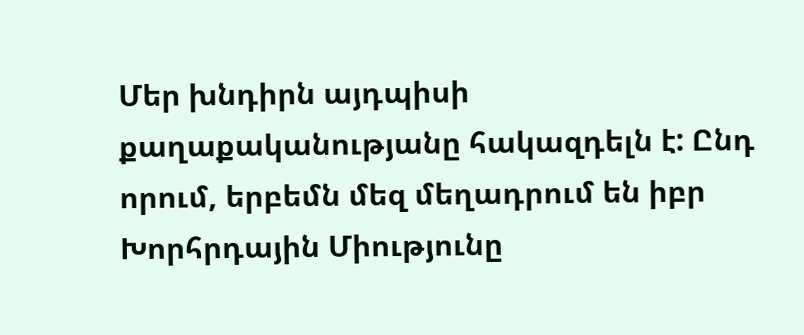Մեր խնդիրն այդպիսի քաղաքականությանը հակազդելն է: Ընդ որում, երբեմն մեզ մեղադրում են իբր Խորհրդային Միությունը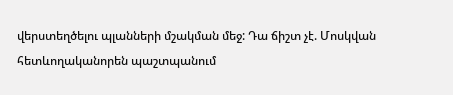վերստեղծելու պլանների մշակման մեջ: Դա ճիշտ չէ. Մոսկվան հետևողականորեն պաշտպանում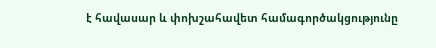է հավասար և փոխշահավետ համագործակցությունը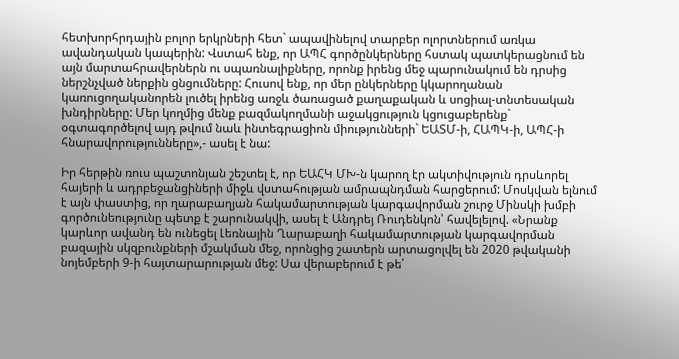հետխորհրդային բոլոր երկրների հետ` ապավինելով տարբեր ոլորտներում առկա ավանդական կապերին: Վստահ ենք, որ ԱՊՀ գործընկերները հստակ պատկերացնում են այն մարտահրավերներն ու սպառնալիքները, որոնք իրենց մեջ պարունակում են դրսից ներշնչված ներքին ցնցումները: Հուսով ենք, որ մեր ընկերները կկարողանան կառուցողականորեն լուծել իրենց առջև ծառացած քաղաքական և սոցիալ-տնտեսական խնդիրները: Մեր կողմից մենք բազմակողմանի աջակցություն կցուցաբերենք` օգտագործելով այդ թվում նաև ինտեգրացիոն միությունների` ԵԱՏՄ-ի, ՀԱՊԿ-ի, ԱՊՀ-ի հնարավորությունները»,- ասել է նա:

Իր հերթին ռուս պաշտոնյան շեշտել է, որ ԵԱՀԿ ՄԽ-ն կարող էր ակտիվություն դրսևորել հայերի և ադրբեջանցիների միջև վստահության ամրապնդման հարցերում: Մոսկվան ելնում է այն փաստից, որ ղարաբաղյան հակամարտության կարգավորման շուրջ Մինսկի խմբի գործունեությունը պետք է շարունակվի, ասել է Անդրեյ Ռուդենկոն՝ հավելելով. «Նրանք կարևոր ավանդ են ունեցել Լեռնային Ղարաբաղի հակամարտության կարգավորման բազային սկզբունքների մշակման մեջ, որոնցից շատերն արտացոլվել են 2020 թվականի նոյեմբերի 9-ի հայտարարության մեջ: Սա վերաբերում է թե՛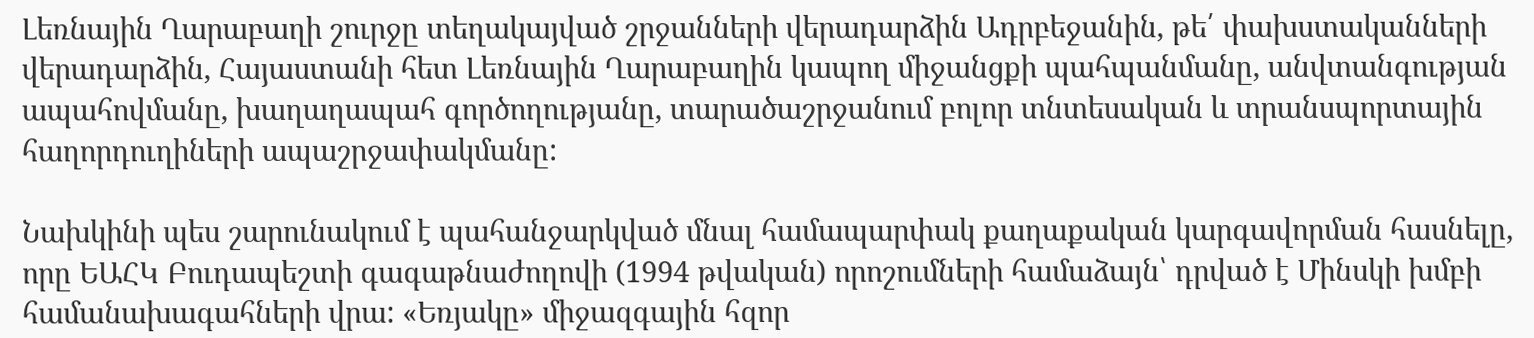Լեռնային Ղարաբաղի շուրջը տեղակայված շրջանների վերադարձին Ադրբեջանին, թե՛ փախստականների վերադարձին, Հայաստանի հետ Լեռնային Ղարաբաղին կապող միջանցքի պահպանմանը, անվտանգության ապահովմանը, խաղաղապահ գործողությանը, տարածաշրջանում բոլոր տնտեսական և տրանսպորտային հաղորդուղիների ապաշրջափակմանը:

Նախկինի պես շարունակում է պահանջարկված մնալ համապարփակ քաղաքական կարգավորման հասնելը, որը ԵԱՀԿ Բուդապեշտի գագաթնաժողովի (1994 թվական) որոշումների համաձայն՝ դրված է Մինսկի խմբի համանախագահների վրա: «Եռյակը» միջազգային հզոր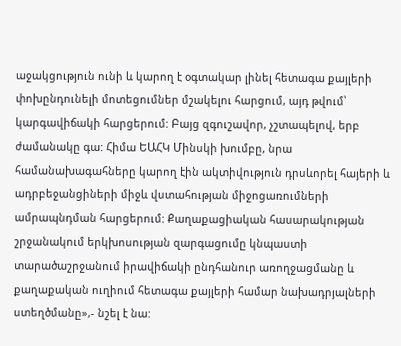աջակցություն ունի և կարող է օգտակար լինել հետագա քայլերի փոխընդունելի մոտեցումներ մշակելու հարցում, այդ թվում՝ կարգավիճակի հարցերում: Բայց զգուշավոր, չշտապելով, երբ ժամանակը գա: Հիմա ԵԱՀԿ Մինսկի խումբը, նրա համանախագահները կարող էին ակտիվություն դրսևորել հայերի և ադրբեջանցիների միջև վստահության միջոցառումների ամրապնդման հարցերում: Քաղաքացիական հասարակության շրջանակում երկխոսության զարգացումը կնպաստի տարածաշրջանում իրավիճակի ընդհանուր առողջացմանը և քաղաքական ուղիում հետագա քայլերի համար նախադրյալների ստեղծմանը»,- նշել է նա: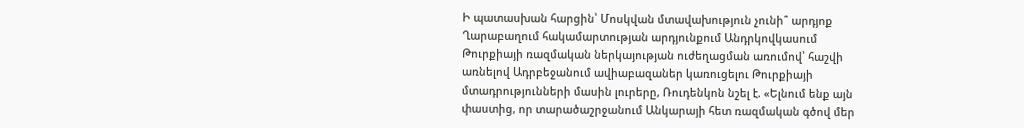Ի պատասխան հարցին՝ Մոսկվան մտավախություն չունի՞ արդյոք Ղարաբաղում հակամարտության արդյունքում Անդրկովկասում Թուրքիայի ռազմական ներկայության ուժեղացման առումով՝ հաշվի առնելով Ադրբեջանում ավիաբազաներ կառուցելու Թուրքիայի մտադրությունների մասին լուրերը, Ռուդենկոն նշել է. «Ելնում ենք այն փաստից, որ տարածաշրջանում Անկարայի հետ ռազմական գծով մեր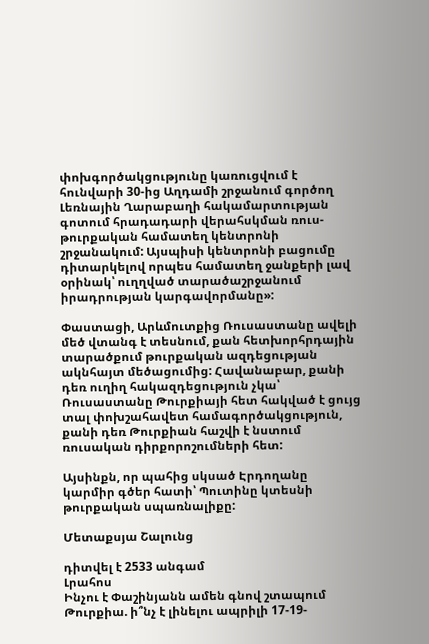փոխգործակցությունը կառուցվում է հունվարի 30-ից Աղդամի շրջանում գործող Լեռնային Ղարաբաղի հակամարտության գոտում հրադադարի վերահսկման ռուս-թուրքական համատեղ կենտրոնի շրջանակում: Այսպիսի կենտրոնի բացումը դիտարկելով որպես համատեղ ջանքերի լավ օրինակ՝ ուղղված տարածաշրջանում իրադրության կարգավորմանը»:

Փաստացի, Արևմուտքից Ռուսաստանը ավելի մեծ վտանգ է տեսնում, քան հետխորհրդային տարածքում թուրքական ազդեցության ակնհայտ մեծացումից: Հավանաբար, քանի դեռ ուղիղ հակազդեցություն չկա՝ Ռուսաստանը Թուրքիայի հետ հակված է ցույց տալ փոխշահավետ համագործակցություն, քանի դեռ Թուրքիան հաշվի է նստում ռուսական դիրքորոշումների հետ:

Այսինքն, որ պահից սկսած Էրդողանը կարմիր գծեր հատի՝ Պուտինը կտեսնի թուրքական սպառնալիքը:

Մետաքսյա Շալունց

դիտվել է 2533 անգամ
Լրահոս
Ինչու է Փաշինյանն ամեն գնով շտապում Թուրքիա. ի՞նչ է լինելու ապրիլի 17-19-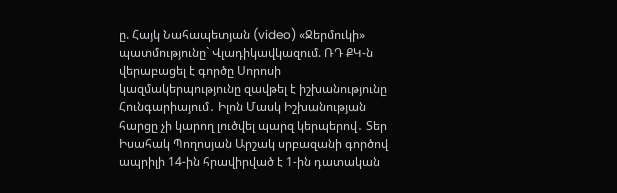ը. Հայկ Նահապետյան (video) «Ջերմուկի» պատմությունը` Վլադիկավկազում. ՌԴ ՔԿ-ն վերաբացել է գործը Սորոսի կազմակերպությունը զավթել է իշխանությունը Հունգարիայում․ Իլոն Մասկ Իշխանության հարցը չի կարող լուծվել պարզ կերպերով․ Տեր Իսահակ Պողոսյան Արշակ սրբազանի գործով ապրիլի 14-ին հրավիրված է 1-ին դատական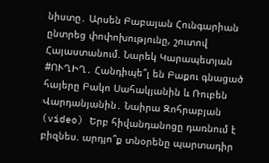նիստը․ Արսեն Բաբայան Հունգարիան ընտրեց փոփոխությունը, շուտով Հայաստանում. Նարեկ Կարապետյան #ՈՒՂԻՂ․ Հանդիպե՞լ են Բաքու գնացած հայերը Բակո Սահակյանին և Ռուբեն Վարդանյանին․ Նաիրա Զոհրաբյան (video) Երբ հիվանդանոցը դառնում է բիզնես. արդյո՞ք տնօրենը պարտադիր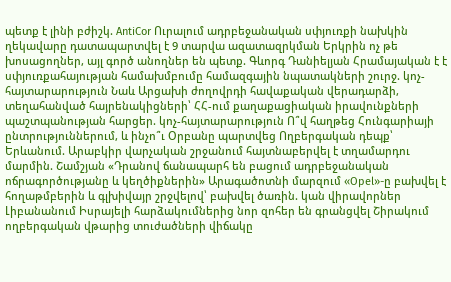պետք է լինի բժիշկ. AntiCor Ուրալում ադրբեջանական սփյուռքի նախկին ղեկավարը դատապարտվել է 9 տարվա ազատազրկման Երկրին ոչ թե խոսացողներ, այլ գործ անողներ են պետք. Գևորգ Դանիելյան Հրամայական է է սփյուռքահայության համախմբումը համազգային նպատակների շուրջ. կոչ-հայտարարություն Նաև Արցախի ժողովրդի հավաքական վերադարձի, տեղահանված հայրենակիցների՝ ՀՀ-ում քաղաքացիական իրավունքների պաշտպանության հարցեր. կոչ-հայտարարություն Ո՞վ հաղթեց Հունգարիայի ընտրություններում, և ինչո՞ւ Օրբանը պարտվեց Ողբերգական դեպք՝ Երևանում. Արաբկիր վարչական շրջանում հայտնաբերվել է տղամարդու մարմին. Շամշյան «Դրանով ճանապարհ են բացում ադրբեջանական ոճրագործությանը և կեղծիքներին» Արագածոտնի մարզում «Opel»-ը բախվել է հողաթմբերին և գլխիվայր շրջվելով՝ բախվել ծառին. կան վիրավորներ Լիբանանում Իսրայելի հարձակումներից նոր զոհեր են գրանցվել Շիրակում ողբերգական վթարից տուժածների վիճակը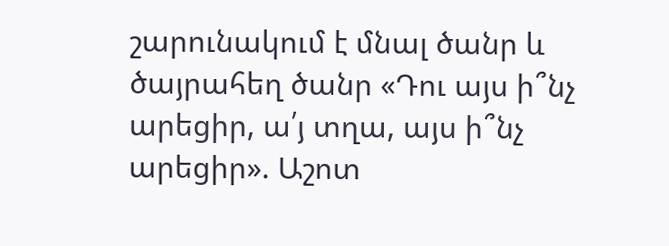շարունակում է մնալ ծանր և ծայրահեղ ծանր «Դու այս ի՞նչ արեցիր, ա՛յ տղա, այս ի՞նչ արեցիր». Աշոտ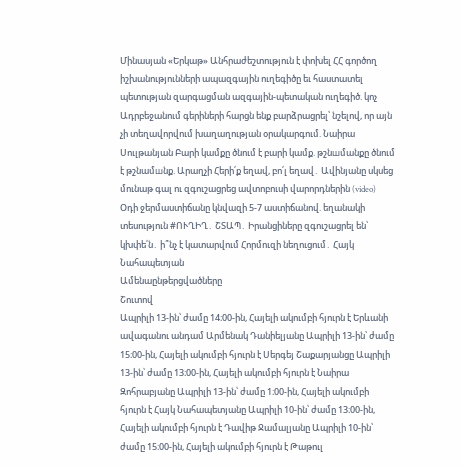Մինասյան «Երկաթ» Անհրաժեշտություն է փոխել ՀՀ գործող իշխանությունների ապազգային ուղեգիծը եւ հաստատել պետության զարգացման ազգային-պետական ուղեգիծ. կոչ Ադրբեջանում գերիների հարցն ենք բարձրացրել՝ նշելով, որ այն չի տեղավորվում խաղաղության օրակարգում. Նաիրա Սուլթանյան Բարի կամքը ծնում է բարի կամք. թշնшմանքը ծնում է թշնամшնք. Արաղչի Հերի՛ք եղավ, բո՛լ եղավ․ Ավինյանը սկսեց մունաթ գալ ու զգուշացրեց ավտոբուսի վարորդներին (video) Օդի ջերմաստիճանը կնվազի 5-7 աստիճանով. եղանակի տեսություն #ՈՒՂԻՂ․ ՇՏԱՊ․ Իրանցիները զգուշացրել են՝ կխփե՛ն․ ի՞նչ է կատարվում Հորմուզի նեղուցում․ Հայկ Նահապետյան
Ամենաընթերցվածները
Շուտով
Ապրիլի 13-ին՝ ժամը 14։00-ին, Հայելի ակումբի հյուրն է Երևանի ավագանու անդամ Արմենակ Դանիելյանը Ապրիլի 13-ին՝ ժամը 15։00-ին, Հայելի ակումբի հյուրն է Սերգեյ Շաքարյանցը Ապրիլի 13-ին՝ ժամը 13։00-ին, Հայելի ակումբի հյուրն է Նաիրա Զոհրաբյանը Ապրիլի 13-ին՝ ժամը 1։00-ին, Հայելի ակումբի հյուրն է Հայկ Նահապետյանը Ապրիլի 10-ին՝ ժամը 13։00-ին, Հայելի ակումբի հյուրն է Դավիթ Ջամալյանը Ապրիլի 10-ին՝ ժամը 15։00-ին, Հայելի ակումբի հյուրն է Թաթուլ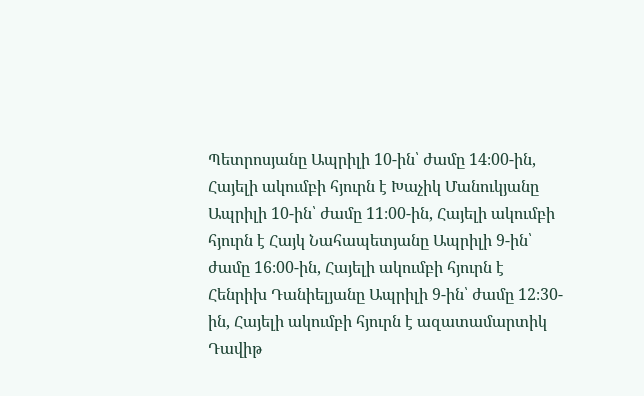Պետրոսյանը Ապրիլի 10-ին՝ ժամը 14։00-ին, Հայելի ակումբի հյուրն է Խաչիկ Մանուկյանը Ապրիլի 10-ին՝ ժամը 11։00-ին, Հայելի ակումբի հյուրն է Հայկ Նահապետյանը Ապրիլի 9-ին՝ ժամը 16։00-ին, Հայելի ակումբի հյուրն է Հենրիխ Դանիելյանը Ապրիլի 9-ին՝ ժամը 12։30-ին, Հայելի ակումբի հյուրն է ազատամարտիկ Դավիթ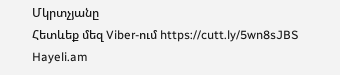Մկրտչյանը
Հետևեք մեզ Viber-ում https://cutt.ly/5wn8sJBS
Hayeli.am